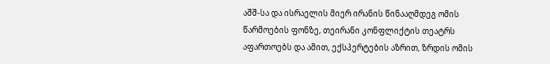აშშ-სა და ისრაელის მიერ ირანის წინააღმდეგ ომის წარმოების ფონზე, თეირანი კონფლიქტის თეატრს აფართოებს და ამით, ექსპერტების აზრით, ზრდის ომის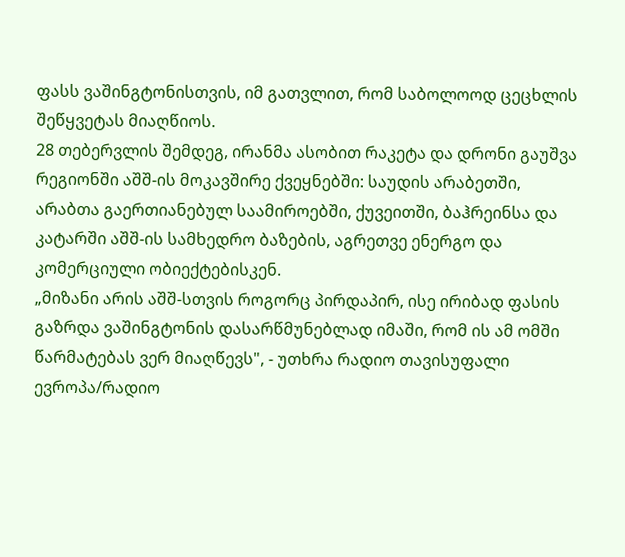ფასს ვაშინგტონისთვის, იმ გათვლით, რომ საბოლოოდ ცეცხლის შეწყვეტას მიაღწიოს.
28 თებერვლის შემდეგ, ირანმა ასობით რაკეტა და დრონი გაუშვა რეგიონში აშშ-ის მოკავშირე ქვეყნებში: საუდის არაბეთში, არაბთა გაერთიანებულ საამიროებში, ქუვეითში, ბაჰრეინსა და კატარში აშშ-ის სამხედრო ბაზების, აგრეთვე ენერგო და კომერციული ობიექტებისკენ.
„მიზანი არის აშშ-სთვის როგორც პირდაპირ, ისე ირიბად ფასის გაზრდა ვაშინგტონის დასარწმუნებლად იმაში, რომ ის ამ ომში წარმატებას ვერ მიაღწევს", - უთხრა რადიო თავისუფალი ევროპა/რადიო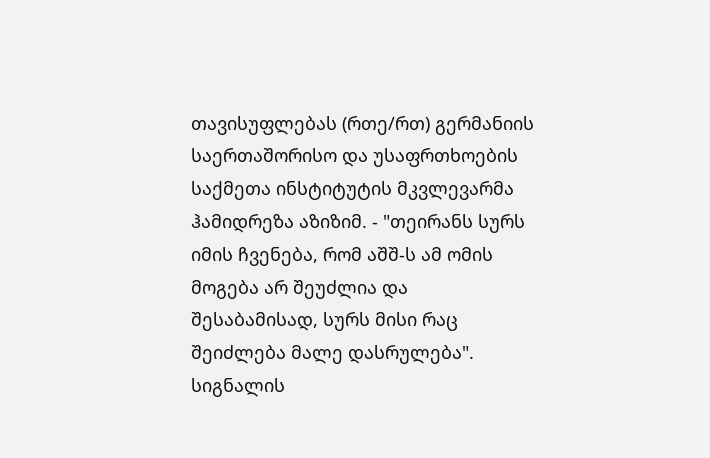თავისუფლებას (რთე/რთ) გერმანიის საერთაშორისო და უსაფრთხოების საქმეთა ინსტიტუტის მკვლევარმა ჰამიდრეზა აზიზიმ. - "თეირანს სურს იმის ჩვენება, რომ აშშ-ს ამ ომის მოგება არ შეუძლია და შესაბამისად, სურს მისი რაც შეიძლება მალე დასრულება".
სიგნალის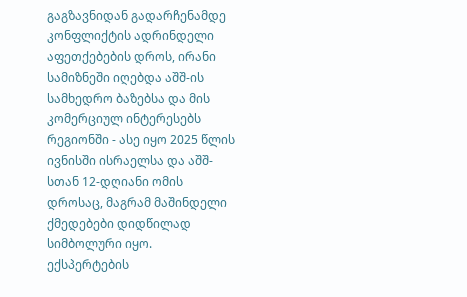გაგზავნიდან გადარჩენამდე
კონფლიქტის ადრინდელი აფეთქებების დროს, ირანი სამიზნეში იღებდა აშშ-ის სამხედრო ბაზებსა და მის კომერციულ ინტერესებს რეგიონში - ასე იყო 2025 წლის ივნისში ისრაელსა და აშშ-სთან 12-დღიანი ომის დროსაც, მაგრამ მაშინდელი ქმედებები დიდწილად სიმბოლური იყო.
ექსპერტების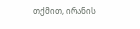თქმით, ირანის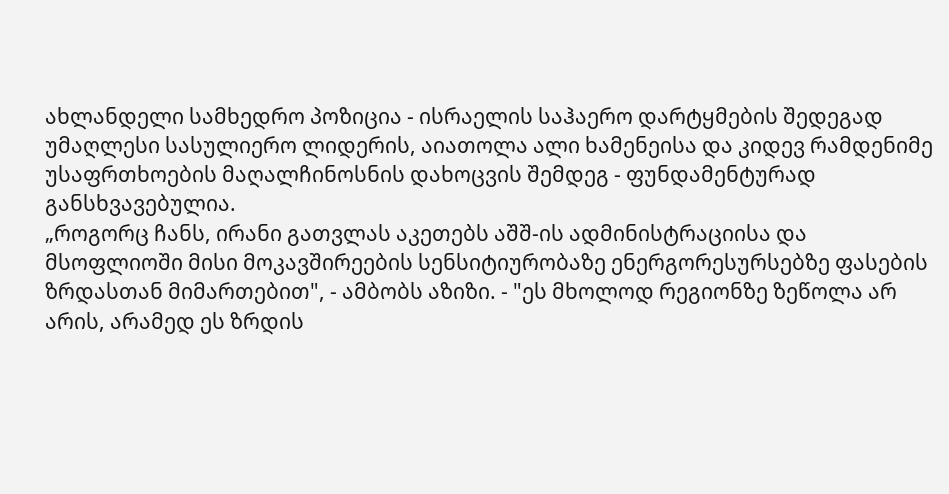ახლანდელი სამხედრო პოზიცია - ისრაელის საჰაერო დარტყმების შედეგად უმაღლესი სასულიერო ლიდერის, აიათოლა ალი ხამენეისა და კიდევ რამდენიმე უსაფრთხოების მაღალჩინოსნის დახოცვის შემდეგ - ფუნდამენტურად განსხვავებულია.
„როგორც ჩანს, ირანი გათვლას აკეთებს აშშ-ის ადმინისტრაციისა და მსოფლიოში მისი მოკავშირეების სენსიტიურობაზე ენერგორესურსებზე ფასების ზრდასთან მიმართებით", - ამბობს აზიზი. - "ეს მხოლოდ რეგიონზე ზეწოლა არ არის, არამედ ეს ზრდის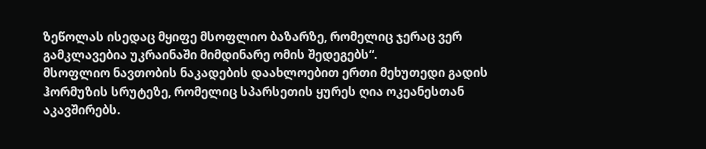ზეწოლას ისედაც მყიფე მსოფლიო ბაზარზე, რომელიც ჯერაც ვერ გამკლავებია უკრაინაში მიმდინარე ომის შედეგებს“.
მსოფლიო ნავთობის ნაკადების დაახლოებით ერთი მეხუთედი გადის ჰორმუზის სრუტეზე, რომელიც სპარსეთის ყურეს ღია ოკეანესთან აკავშირებს.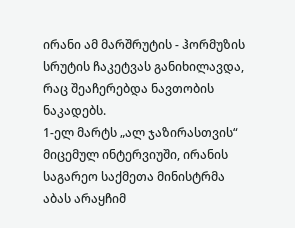ირანი ამ მარშრუტის - ჰორმუზის სრუტის ჩაკეტვას განიხილავდა, რაც შეაჩერებდა ნავთობის ნაკადებს.
1-ელ მარტს „ალ ჯაზირასთვის“ მიცემულ ინტერვიუში, ირანის საგარეო საქმეთა მინისტრმა აბას არაყჩიმ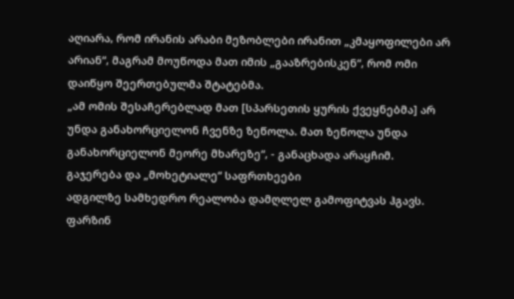აღიარა, რომ ირანის არაბი მეზობლები ირანით „კმაყოფილები არ არიან“, მაგრამ მოუწოდა მათ იმის „გააზრებისკენ“, რომ ომი დაიწყო შეერთებულმა შტატებმა.
„ამ ომის შესაჩერებლად მათ [სპარსეთის ყურის ქვეყნებმა] არ უნდა განახორციელონ ჩვენზე ზეწოლა. მათ ზეწოლა უნდა განახორციელონ მეორე მხარეზე“, - განაცხადა არაყჩიმ.
გაჯერება და „მოხეტიალე“ საფრთხეები
ადგილზე სამხედრო რეალობა დამღლელ გამოფიტვას ჰგავს.
ფარზინ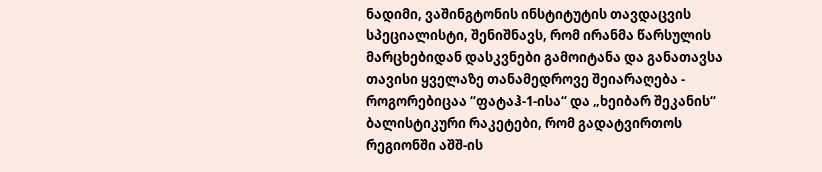ნადიმი, ვაშინგტონის ინსტიტუტის თავდაცვის სპეციალისტი, შენიშნავს, რომ ირანმა წარსულის მარცხებიდან დასკვნები გამოიტანა და განათავსა თავისი ყველაზე თანამედროვე შეიარაღება - როგორებიცაა “ფატაჰ-1-ისა“ და „ხეიბარ შეკანის“ ბალისტიკური რაკეტები, რომ გადატვირთოს რეგიონში აშშ-ის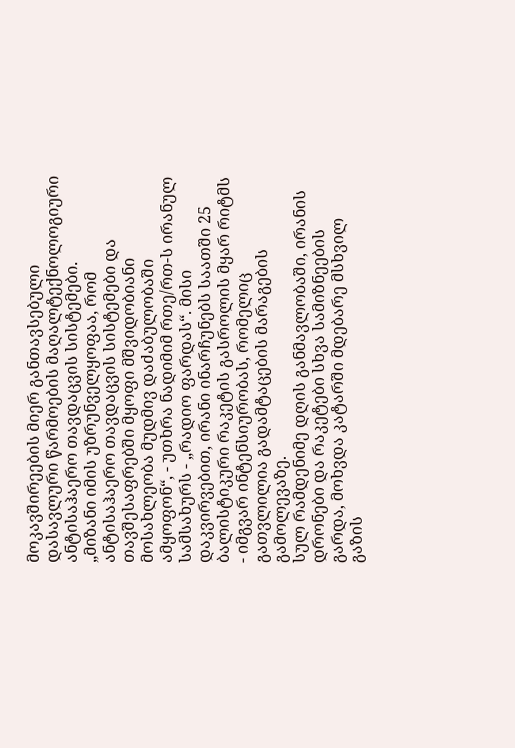მოკავშირეების მიერ განთავსებული დასავლური წარმოების მაღალტექნოლოგიური ანტისაჰაერო თავდაცვის სისტემები.
„მიზანი იმის უზრუნველყოფაა, რომ ანტისაჰაერო თავდაცვის სისტემები და თავშესაფრებში მყოფი მშვიდობიანი მოსახლეობა მუდმივ დაძაბულობაში ამყოფონ“, - უთხრა ნადიმიმ რთე/რთ-ს ირანულ სამსახურს - „რადიო ფარდას“. მისი დაკვირვებით, ირანი ინარჩუნებს საათში 25 ბალისტიკური რაკეტის გასროლის მყარ რიტმს - იმგვარ ინტენსიურობას, რომელიც გათვლილია გადამტაცების მარაგების გამოლევაზე.
სულ რამდენიმე დღის განმავლობაში, ირანის დრონები და რაკეტები სხვა სამიზნეების გარდა, მოხვდა კატარში მდებარე მსხვილ გაზის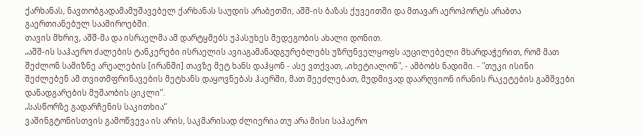ქარხანას, ნავთობგადამამუშავებელ ქარხანას საუდის არაბეთში, აშშ-ის ბაზას ქუვეითში და მთავარ აეროპორტს არაბთა გაერთიანებულ საამიროებში.
თავის მხრივ, აშშ-მა და ისრაელმა ამ დარტყმებს უპასუხეს მედეგობის ახალი დონით.
„აშშ-ის საჰაერო ძალების ტანკერები ისრაელის ავიაგამანადგურებლებს უზრუნველყოფს აუცილებელი მხარდაჭერით, რომ მათ შეძლონ სამიზნე არეალების [ირანში] თავზე მეტ ხანს დაჰყონ - ასე ვთქვათ, „იხეტიალონ", - ამბობს ნადიმი. - "თუკი ისინი შეძლებენ ამ თვითმფრინავების მეტხანს დაყოვნებას ჰაერში, მათ შეეძლებათ, მუდმივად დაარღვიონ ირანის რაკეტების გამშვები დანადგარების მუშაობის ციკლი“.
„სასწორზე გადარჩენის საკითხია“
ვაშინგტონისთვის გამოწვევა ის არის, საკმარისად ძლიერია თუ არა მისი საჰაერო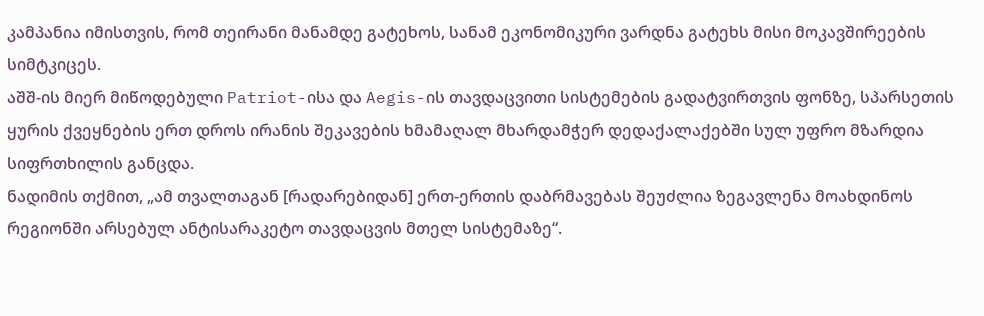კამპანია იმისთვის, რომ თეირანი მანამდე გატეხოს, სანამ ეკონომიკური ვარდნა გატეხს მისი მოკავშირეების სიმტკიცეს.
აშშ-ის მიერ მიწოდებული Patriot-ისა და Aegis-ის თავდაცვითი სისტემების გადატვირთვის ფონზე, სპარსეთის ყურის ქვეყნების ერთ დროს ირანის შეკავების ხმამაღალ მხარდამჭერ დედაქალაქებში სულ უფრო მზარდია სიფრთხილის განცდა.
ნადიმის თქმით, „ამ თვალთაგან [რადარებიდან] ერთ-ერთის დაბრმავებას შეუძლია ზეგავლენა მოახდინოს რეგიონში არსებულ ანტისარაკეტო თავდაცვის მთელ სისტემაზე“.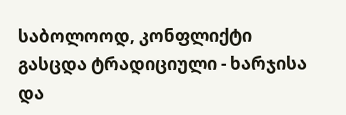საბოლოოდ, კონფლიქტი გასცდა ტრადიციული - ხარჯისა და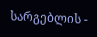სარგებლის -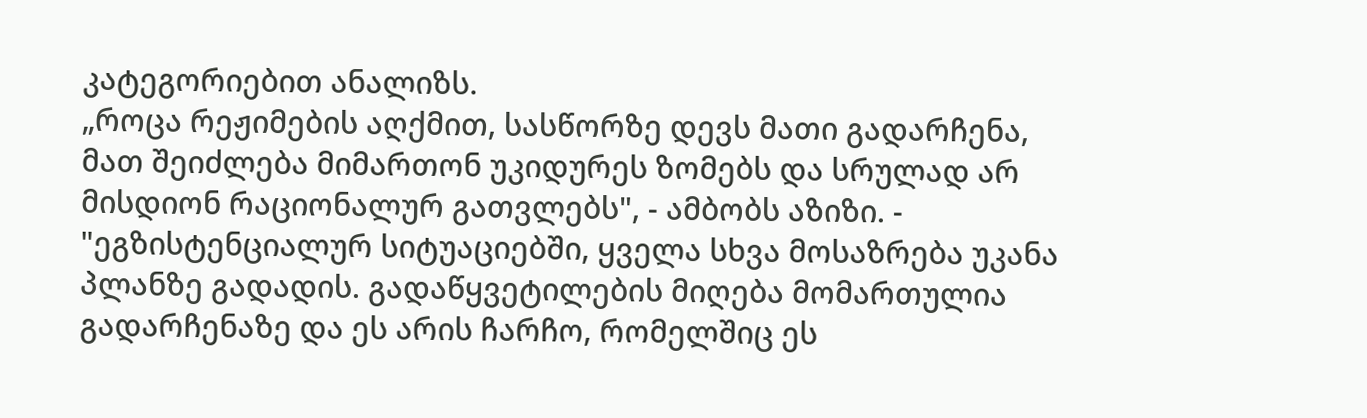კატეგორიებით ანალიზს.
„როცა რეჟიმების აღქმით, სასწორზე დევს მათი გადარჩენა, მათ შეიძლება მიმართონ უკიდურეს ზომებს და სრულად არ მისდიონ რაციონალურ გათვლებს", - ამბობს აზიზი. - "ეგზისტენციალურ სიტუაციებში, ყველა სხვა მოსაზრება უკანა პლანზე გადადის. გადაწყვეტილების მიღება მომართულია გადარჩენაზე და ეს არის ჩარჩო, რომელშიც ეს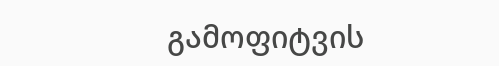გამოფიტვის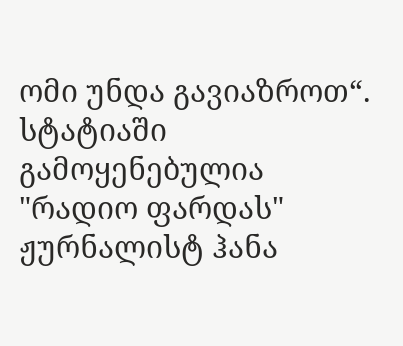ომი უნდა გავიაზროთ“.
სტატიაში გამოყენებულია "რადიო ფარდას" ჟურნალისტ ჰანა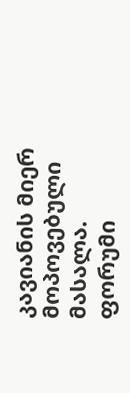კავიანის მიერ მოპოვებული მასალა.
ფორუმი